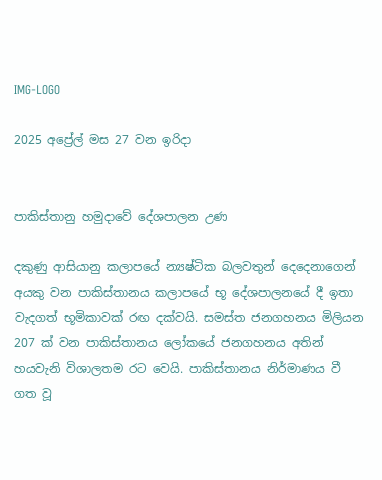IMG-LOGO

2025 අප්‍රේල් මස 27 වන ඉරිදා


පාකිස්තානු හමුදාවේ දේශපාලන උණ

දකුණු ආසියානු කලාපයේ න්‍යෂ්ටික බලවතුන් දෙදෙනාගෙන් අයකු වන පාකිස්තානය කලාපයේ භූ දේශපාලනයේ දී ඉතා වැදගත් භූමිකාවක් රඟ දක්වයි. සමස්ත ජනගහනය මිලියන 207 ක් වන පාකිස්තානය ලෝකයේ ජනගහනය අතින් හයවැනි විශාලතම රට වෙයි. පාකිස්තානය නිර්මාණය වී ගත වූ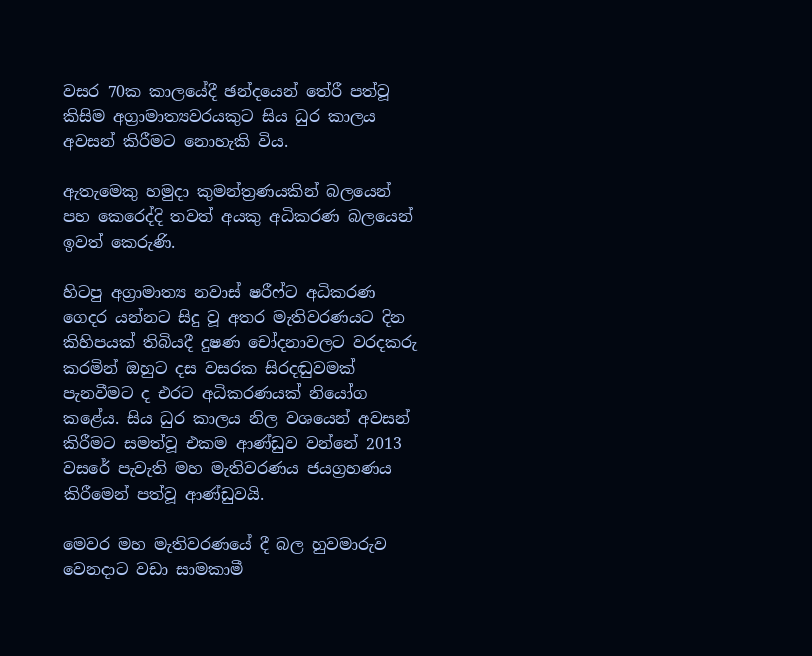වසර 70ක කාලයේදී ඡන්දයෙන් තේරී පත්වූ කිසිම අග්‍රාමාත්‍යවරයකුට සිය ධුර කාලය අවසන් කිරීමට නොහැකි විය.

ඇතැමෙකු හමුදා කුමන්ත්‍රණයකින් බලයෙන් පහ කෙරෙද්දි තවත් අයකු අධිකරණ බලයෙන් ඉවත් කෙරුණි.

හිටපු අග්‍රාමාත්‍ය නවාස් ෂරීෆ්ට අධිකරණ ගෙදර යන්නට සිදු වූ අතර මැතිවරණයට දින කිහිපයක් තිබියදී දුෂණ චෝදනාවලට වරදකරු කරමින් ඔහුට දස වසරක සිරදඬුවමක් පැනවීමට ද එරට අධිකරණයක් නියෝග කළේය. සිය ධුර කාලය නිල වශයෙන් අවසන් කිරීමට සමත්වූ එකම ආණ්ඩුව වන්නේ 2013 වසරේ පැවැති මහ මැතිවරණය ජයග්‍රහණය කිරීමෙන් පත්වූ ආණ්ඩුවයි.

මෙවර මහ මැතිවරණයේ දී බල හුවමාරුව වෙනදාට වඩා සාමකාමී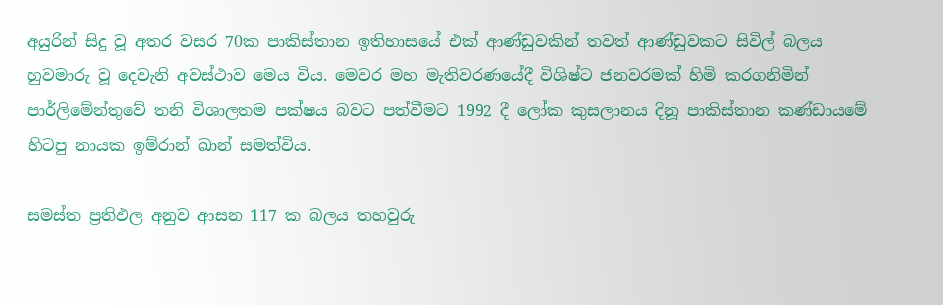අයුරින් සිදු වූ අතර වසර 70ක පාකිස්තාන ඉතිහාසයේ එක් ආණ්ඩුවකින් තවත් ආණ්ඩුවකට සිවිල් බලය හුවමාරු වූ දෙවැනි අවස්ථාව මෙය විය. මෙවර මහ මැතිවරණයේදී විශිෂ්ට ජනවරමක් හිමි කරගනිමින් පාර්ලිමේන්තුවේ තනි විශාලතම පක්ෂය බවට පත්වීමට 1992 දී ලෝක කුසලානය දිනූ පාකිස්තාන කණ්ඩායමේ හිටපු නායක ඉම්රාන් ඛාන් සමත්විය.

සමස්ත ප්‍රතිඵල අනුව ආසන 117 ක බලය තහවුරු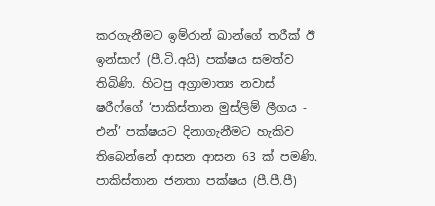කරගැනීමට ඉම්රාන් ඛාන්ගේ තරීක් ඊ ඉන්සාෆ් (පී.ටි.අයි) පක්ෂය සමත්ව තිබිණි. හිටපු අග්‍රාමාත්‍ය නවාස් ෂරීෆ්ගේ ‘පාකිස්තාන මුස්ලිම් ලීගය - එන්’ පක්ෂයට දිනාගැනීමට හැකිව තිබෙන්නේ ආසන ආසන 63 ක් පමණි. පාකිස්තාන ජනතා පක්ෂය (පී.පී.පී)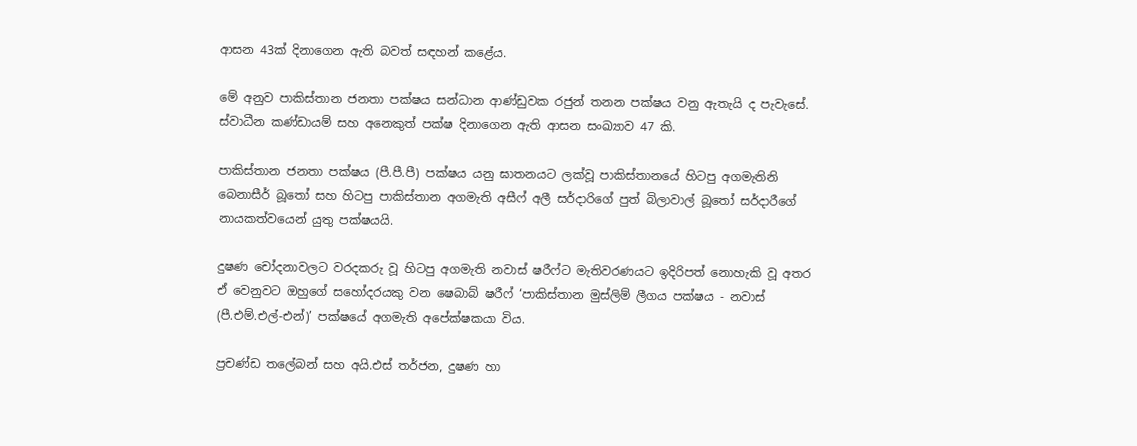ආසන 43ක් දිනාගෙන ඇති බවත් සඳහන් කළේය.

මේ අනුව පාකිස්තාන ජනතා පක්ෂය සන්ධාන ආණ්ඩුවක රජුන් තනන පක්ෂය වනු ඇතැයි ද පැවැසේ. ස්වාධීන කණ්ඩායම් සහ අනෙකුත් පක්ෂ දිනාගෙන ඇති ආසන සංඛ්‍යාව 47 කි.

පාකිස්තාන ජනතා පක්ෂය (පී.පී.පී) පක්ෂය යනු ඝාතනයට ලක්වූ පාකිස්තානයේ හිටපු අගමැතිනි බෙනාසීර් බූතෝ සහ හිටපු පාකිස්තාන අගමැති අසීෆ් අලී සර්දාරිගේ පුත් බිලාවාල් බූතෝ සර්දාරීගේ නායකත්වයෙන් යුතු පක්ෂයයි.

දුෂණ චෝදනාවලට වරදකරු වූ හිටපු අගමැති නවාස් ෂරීෆ්ට මැතිවරණයට ඉදිරිපත් නොහැකි වූ අතර ඒ වෙනුවට ඔහුගේ සහෝදරයකු වන ෂෙබාබ් ෂරීෆ් ‘පාකිස්තාන මුස්ලිම් ලීගය පක්ෂය - නවාස් (පී.එම්.එල්-එන්)’ පක්ෂයේ අගමැති අපේක්ෂකයා විය.

ප්‍රචණ්ඩ තලේබන් සහ අයි.එස් තර්ජන, දුෂණ හා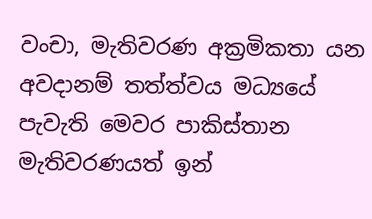වංචා, මැතිවරණ අක්‍රමිකතා යන අවදානම් තත්ත්වය මධ්‍යයේ පැවැති මෙවර පාකිස්තාන මැතිවරණයත් ඉන්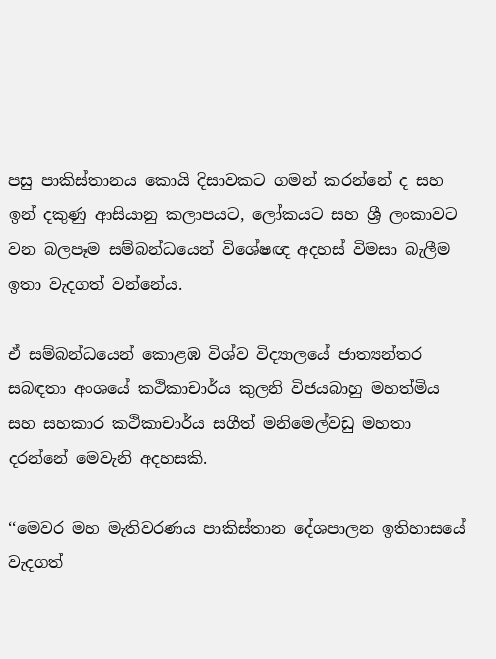පසු පාකිස්තානය කොයි දිසාවකට ගමන් කරන්නේ ද සහ ඉන් දකුණු ආසියානු කලාපයට, ලෝකයට සහ ශ්‍රී ලංකාවට වන බලපෑම සම්බන්ධයෙන් විශේෂඥ අදහස් විමසා බැලීම ඉතා වැදගත් වන්නේය.

ඒ සම්බන්ධයෙන් කොළඹ විශ්ව විද්‍යාලයේ ජාත්‍යන්තර සබඳතා අංශයේ කථිකාචාර්ය කුලනි විජයබාහු මහත්මිය සහ සහකාර කථිකාචාර්ය සගීත් මනිමෙල්වඩු මහතා දරන්නේ මෙවැනි අදහසකි.

‘‘මෙවර මහ මැතිවරණය පාකිස්තාන දේශපාලන ඉතිහාසයේ වැදගත්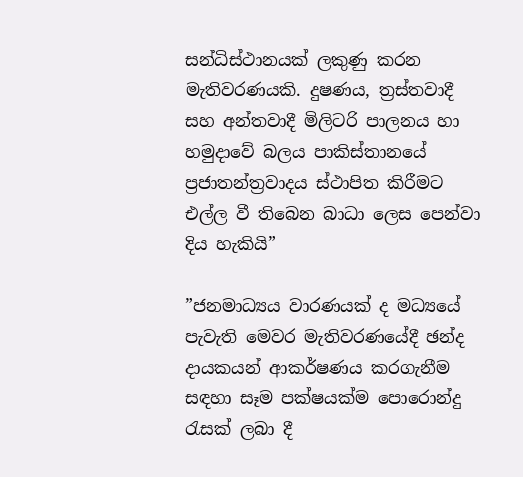සන්ධිස්ථානයක් ලකුණු කරන මැතිවරණයකි. දුෂණය, ත්‍රස්තවාදී සහ අන්තවාදී මිලිටරි පාලනය හා හමුදාවේ බලය පාකිස්තානයේ ප්‍රජාතන්ත්‍රවාදය ස්ථාපිත කිරීමට එල්ල වී තිබෙන බාධා ලෙස පෙන්වා දිය හැකියි”

”ජනමාධ්‍යය වාරණයක් ද මධ්‍යයේ පැවැති මෙවර මැතිවරණයේදී ඡන්ද දායකයන් ආකර්ෂණය කරගැනීම සඳහා සෑම පක්ෂයක්ම පොරොන්දු රැසක් ලබා දී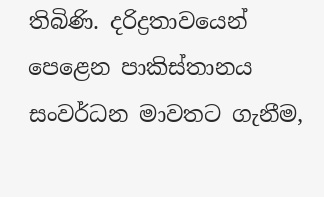තිබිණි. දරිද්‍රතාවයෙන් පෙළෙන පාකිස්තානය සංවර්ධන මාවතට ගැනීම,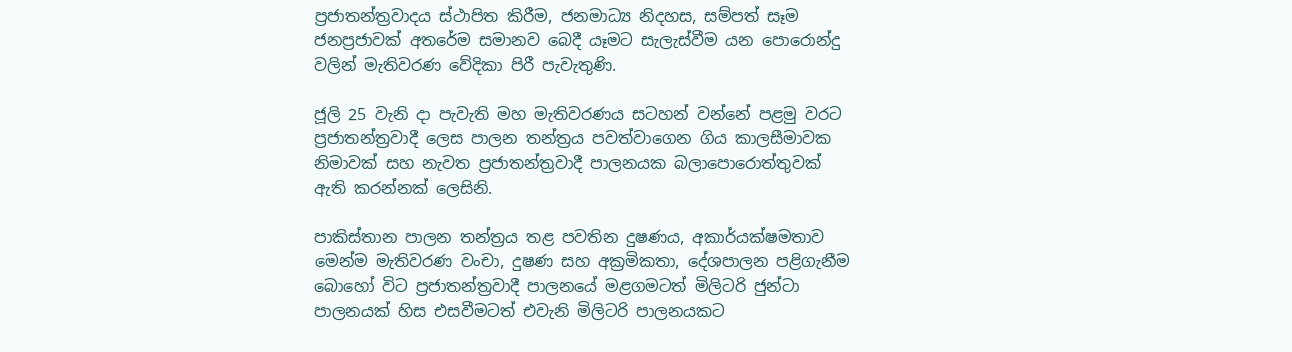ප්‍රජාතන්ත්‍රවාදය ස්ථාපිත කිරීම, ජනමාධ්‍ය නිදහස, සම්පත් සෑම ජනප්‍රජාවක් අතරේම සමානව බෙදී යෑමට සැලැස්වීම යන පොරොන්දු වලින් මැතිවරණ වේදිකා පිරී පැවැතුණි.

ජූලි 25 වැනි දා පැවැති මහ මැතිවරණය සටහන් වන්නේ පළමු වරට ප්‍රජාතන්ත්‍රවාදී ලෙස පාලන තන්ත්‍රය පවත්වාගෙන ගිය කාලසීමාවක නිමාවක් සහ නැවත ප්‍රජාතන්ත්‍රවාදී පාලනයක බලාපොරොත්තුවක් ඇති කරන්නක් ලෙසිනි.

පාකිස්තාන පාලන තන්ත්‍රය තළ පවතින දුෂණය, අකාර්යක්ෂමතාව මෙන්ම මැතිවරණ වංචා, දුෂණ සහ අක්‍රමිකතා, දේශපාලන පළිගැනීම බොහෝ විට ප්‍රජාතන්ත්‍රවාදී පාලනයේ මළගමටත් මිලිටරි ජුන්ටා පාලනයක් හිස එසවීමටත් එවැනි මිලිටරි පාලනයකට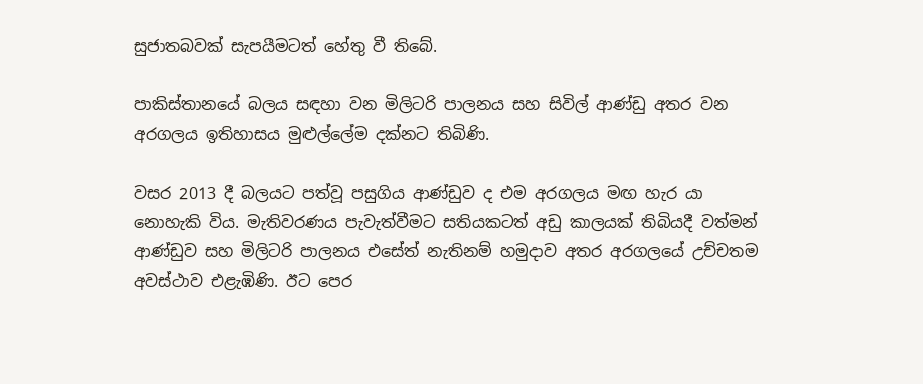සුජාතබවක් සැපයීමටත් හේතු වී තිබේ.

පාකිස්තානයේ බලය සඳහා වන මිලිටරි පාලනය සහ සිවිල් ආණ්ඩු අතර වන අරගලය ඉතිහාසය මුළුල්ලේම දක්නට තිබිණි.

වසර 2013 දී බලයට පත්වූ පසුගිය ආණ්ඩුව ද එම අරගලය මඟ හැර යා නොහැකි විය. මැතිවරණය පැවැත්වීමට සතියකටත් අඩු කාලයක් තිබියදී වත්මන් ආණ්ඩුව සහ මිලිටරි පාලනය එසේත් නැතිනම් හමුදාව අතර අරගලයේ උච්චතම අවස්ථාව එළැඹිණි. ඊට පෙර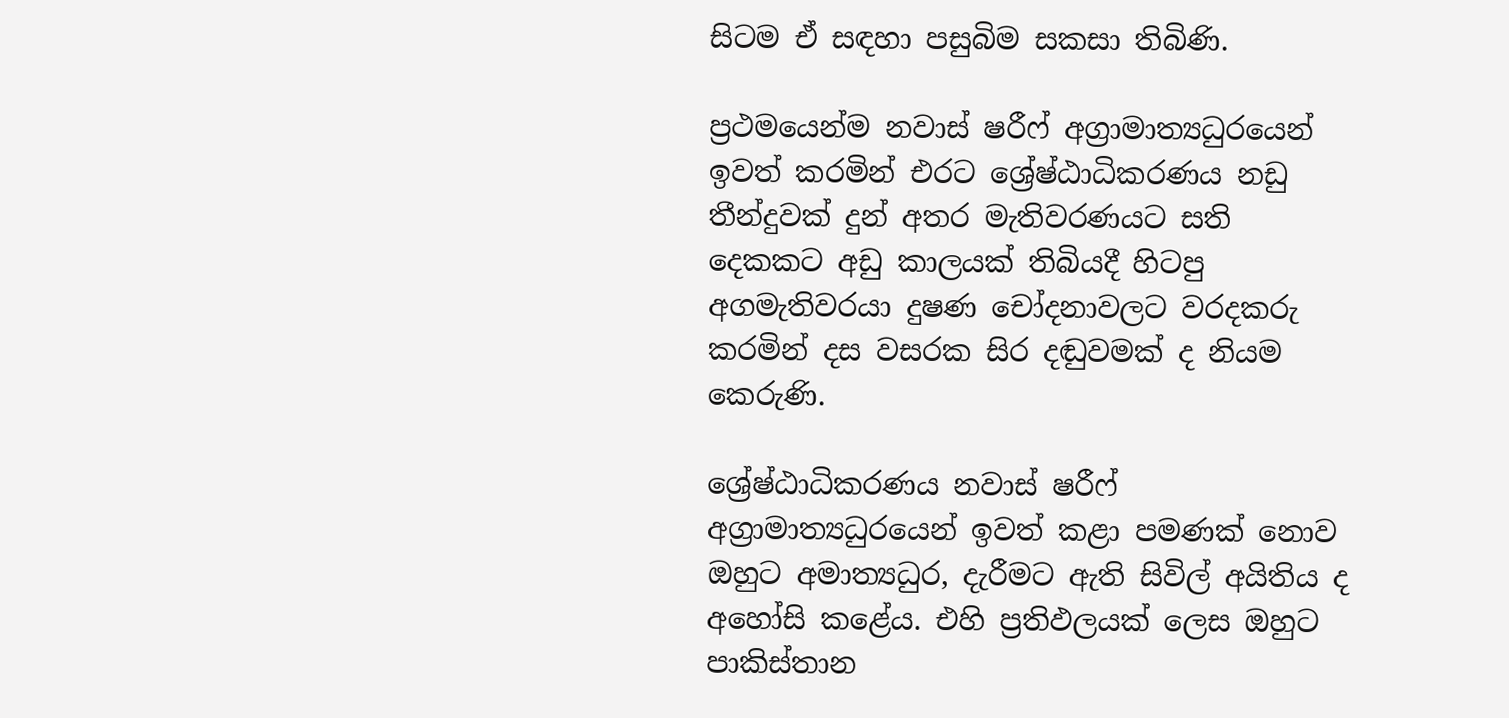සිටම ඒ සඳහා පසුබිම සකසා තිබිණි.

ප්‍රථමයෙන්ම නවාස් ෂරීෆ් අග්‍රාමාත්‍යධුරයෙන් ඉවත් කරමින් එරට ශ්‍රේෂ්ඨාධිකරණය නඩු තීන්දුවක් දුන් අතර මැතිවරණයට සති දෙකකට අඩු කාලයක් තිබියදී හිටපු අගමැතිවරයා දුෂණ චෝදනාවලට වරදකරු කරමින් දස වසරක සිර දඬුවමක් ද නියම කෙරුණි.

ශ්‍රේෂ්ඨාධිකරණය නවාස් ෂරීෆ් අග්‍රාමාත්‍යධුරයෙන් ඉවත් කළා පමණක් නොව ඔහුට අමාත්‍යධුර, දැරීමට ඇති සිවිල් අයිතිය ද අහෝසි කළේය. එහි ප්‍රතිඵලයක් ලෙස ඔහුට පාකිස්තාන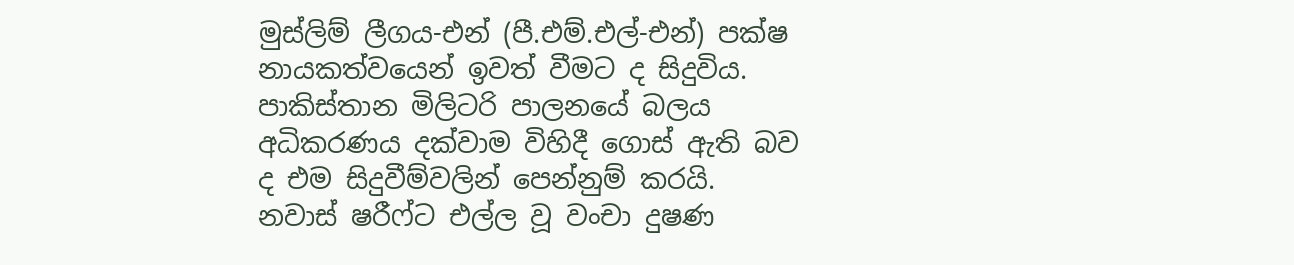මුස්ලිම් ලීගය-එන් (පී.එම්.එල්-එන්) පක්ෂ නායකත්වයෙන් ඉවත් වීමට ද සිදුවිය. පාකිස්තාන මිලිටරි පාලනයේ බලය අධිකරණය දක්වාම විහිදී ගොස් ඇති බව ද එම සිදුවීම්වලින් පෙන්නුම් කරයි. නවාස් ෂරීෆ්ට එල්ල වූ වංචා දුෂණ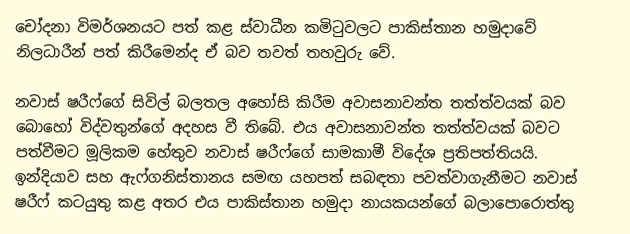චෝදනා විමර්ශනයට පත් කළ ස්වාධීන කමිටුවලට පාකිස්තාන හමුදාවේ නිලධාරීන් පත් කිරීමෙන්ද ඒ බව තවත් තහවුරු වේ.

නවාස් ෂරීෆ්ගේ සිවිල් බලතල අහෝසි කිරීම අවාසනාවන්ත තත්ත්වයක් බව බොහෝ විද්වතුන්ගේ අදහස වී තිබේ. එය අවාසනාවන්ත තත්ත්වයක් බවට පත්වීමට මූලිකම හේතුව නවාස් ෂරීෆ්ගේ සාමකාමී විදේශ ප්‍රතිපත්තියයි. ඉන්දියාව සහ ඇෆ්ගනිස්තානය සමඟ යහපත් සබඳතා පවත්වාගැනීමට නවාස් ෂරීෆ් කටයුතු කළ අතර එය පාකිස්තාන හමුදා නායකයන්ගේ බලාපොරොත්තු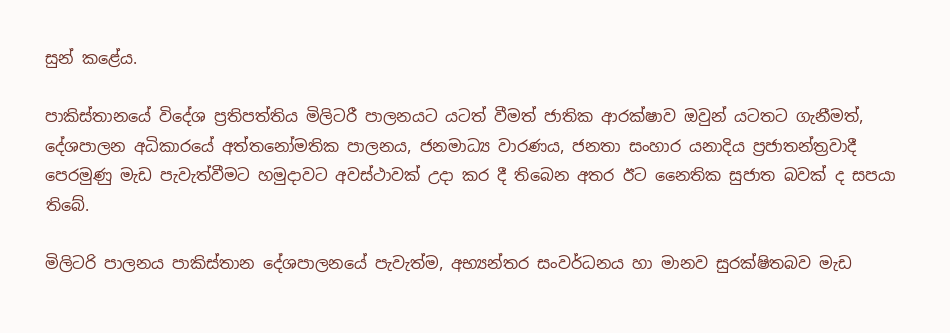සුන් කළේය.

පාකිස්තානයේ විදේශ ප්‍රතිපත්තිය මිලිටරී පාලනයට යටත් වීමත් ජාතික ආරක්ෂාව ඔවුන් යටතට ගැනීමත්, දේශපාලන අධිකාරයේ අත්තනෝමතික පාලනය, ජනමාධ්‍ය වාරණය, ජනතා සංහාර යනාදිය ප්‍රජාතන්ත්‍රවාදී පෙරමුණු මැඩ පැවැත්වීමට හමුදාවට අවස්ථාවක් උදා කර දී තිබෙන අතර ඊට නෛතික සුජාත බවක් ද සපයා තිබේ.

මිලිටරි පාලනය පාකිස්තාන දේශපාලනයේ පැවැත්ම, අභ්‍යන්තර සංවර්ධනය හා මානව සුරක්ෂිතබව මැඩ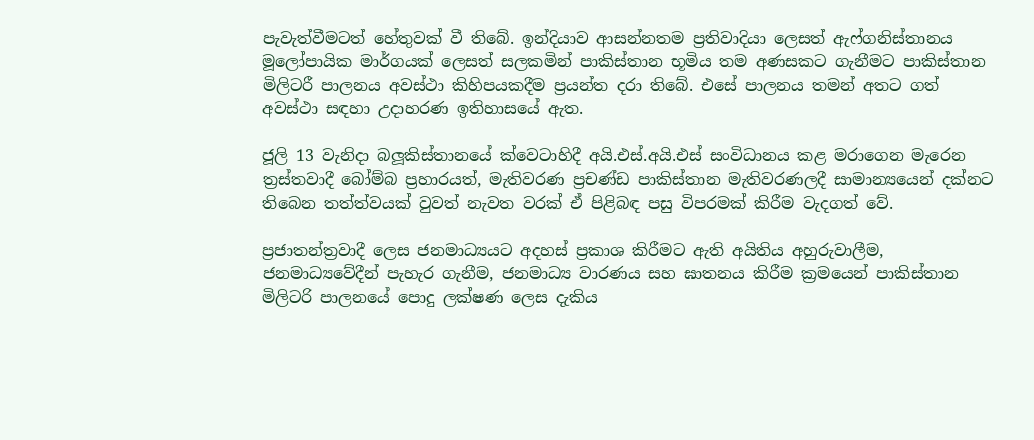පැවැත්වීමටත් හේතුවක් වී තිබේ. ඉන්දියාව ආසන්නතම ප්‍රතිවාදියා ලෙසත් ඇෆ්ගනිස්තානය මූලෝපායික මාර්ගයක් ලෙසත් සලකමින් පාකිස්තාන භූමිය තම අණසකට ගැනීමට පාකිස්තාන මිලිටරී පාලනය අවස්ථා කිහිපයකදීම ප්‍රයන්ත දරා තිබේ. එසේ පාලනය තමන් අතට ගත් අවස්ථා සඳහා උදාහරණ ඉතිහාසයේ ඇත.

ජූලි 13 වැනිදා බලූකිස්තානයේ ක්වෙටාහිදී අයි.එස්.අයි.එස් සංවිධානය කළ මරාගෙන මැරෙන ත්‍රස්තවාදී බෝම්බ ප්‍රහාරයත්, මැතිවරණ ප්‍රචණ්ඩ පාකිස්තාන මැතිවරණලදී සාමාන්‍යයෙන් දක්නට තිබෙන තත්ත්වයක් වුවත් නැවත වරක් ඒ පිළිබඳ පසු විපරමක් කිරීම වැදගත් වේ.

ප්‍රජාතන්ත්‍රවාදී ලෙස ජනමාධ්‍යයට අදහස් ප්‍රකාශ කිරීමට ඇති අයිතිය අහුරුවාලීම, ජනමාධ්‍යවේදීන් පැහැර ගැනීම, ජනමාධ්‍ය වාරණය සහ ඝාතනය කිරීම ක්‍රමයෙන් පාකිස්තාන මිලිටරි පාලනයේ පොදු ලක්ෂණ ලෙස දැකිය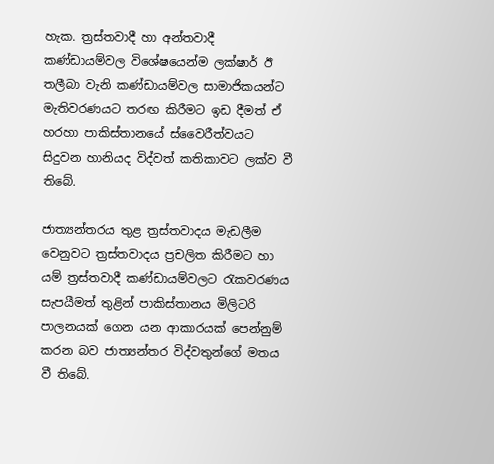හැක. ත්‍රස්තවාදී හා අන්තවාදී කණ්ඩායම්වල විශේෂයෙන්ම ලක්ෂාර් ඊ තලීබා වැනි කණ්ඩායම්වල සාමාජිකයන්ට මැතිවරණයට තරඟ කිරීමට ඉඩ දීමත් ඒ හරහා පාකිස්තානයේ ස්වෛරීත්වයට සිදුවන හානියද විද්වත් කතිකාවට ලක්ව වී තිබේ.

ජාත්‍යන්තරය තුළ ත්‍රස්තවාදය මැඩලීම වෙනුවට ත්‍රස්තවාදය ප්‍රචලිත කිරීමට හා යම් ත්‍රස්තවාදී කණ්ඩායම්වලට රැකවරණය සැපයීමත් තුළින් පාකිස්තානය මිලිටරි පාලනයක් ගෙන යන ආකාරයක් පෙන්නුම් කරන බව ජාත්‍යන්තර විද්වතුන්ගේ මතය වී තිබේ.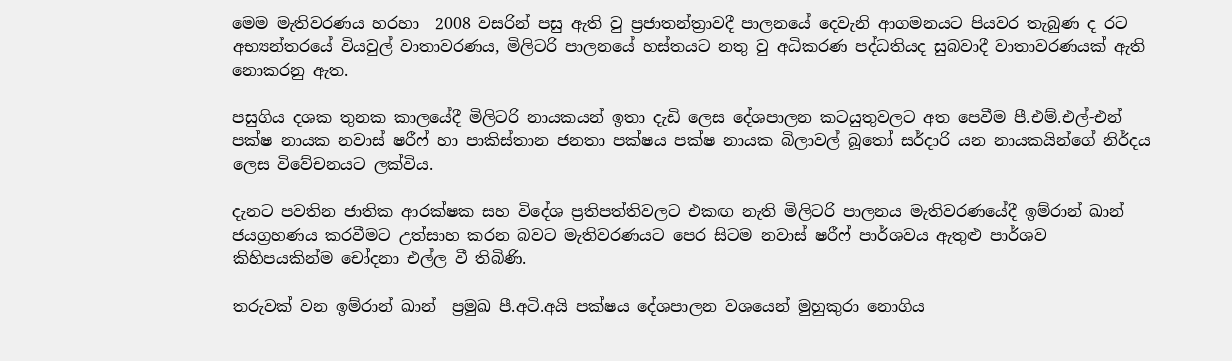මෙම මැතිවරණය හරහා  2008 වසරින් පසු ඇති වු ප්‍රජාතන්ත්‍රාවදී පාලනයේ දෙවැනි ආගමනයට පියවර තැබුණ ද රට අභ්‍යන්තරයේ වියවුල් වාතාවරණය, මිලිටරි පාලනයේ හස්තයට නතු වු අධිකරණ පද්ධතියද සුබවාදී වාතාවරණයක් ඇති නොකරනු ඇත.

පසුගිය දශක තුනක කාලයේදී මිලිටරි නායකයන් ඉතා දැඩි ලෙස දේශපාලන කටයුතුවලට අත පෙවීම පී.එම්.එල්-එන් පක්ෂ නායක නවාස් ෂරීෆ් හා පාකිස්තාන ජනතා පක්ෂය පක්ෂ නායක බිලාවල් බූතෝ සර්දාරි යන නායකයින්ගේ නිර්දය ලෙස විවේචනයට ලක්විය.

දැනට පවතින ජාතික ආරක්ෂක සහ විදේශ ප්‍රතිපත්තිවලට එකඟ නැති මිලිටරි පාලනය මැතිවරණයේදී ඉම්රාන් ඛාන් ජයග්‍රහණය කරවීමට උත්සාහ කරන බවට මැතිවරණයට පෙර සිටම නවාස් ෂරීෆ් පාර්ශවය ඇතුළු පාර්ශව කිහිපයකින්ම චෝදනා එල්ල වී තිබිණි.

තරුවක් වන ඉම්රාන් ඛාන්  ප්‍රමුඛ පී.අටි.අයි පක්ෂය දේශපාලන වශයෙන් මුහුකුරා නොගිය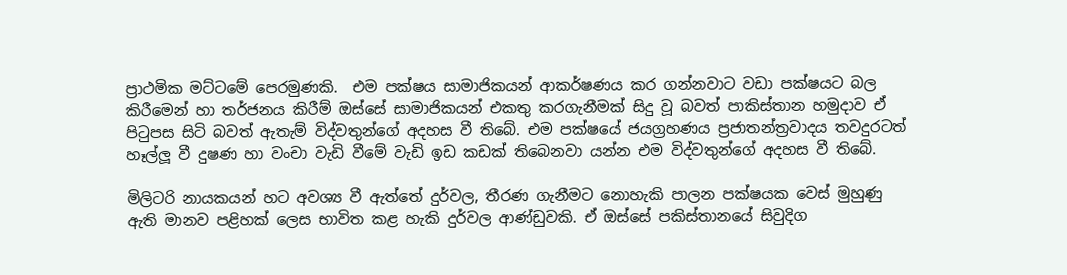ප්‍රාථමික මට්ටමේ පෙරමුණකි.  එම පක්ෂය සාමාජිකයන් ආකර්ෂණය කර ගන්නවාට වඩා පක්ෂයට බල කිරීමෙන් හා තර්ජනය කිරීම් ඔස්සේ සාමාජිකයන් එකතු කරගැනීමක් සිදු වූ බවත් පාකිස්තාන හමුදාව ඒ පිටුපස සිටි බවත් ඇතැම් විද්වතුන්ගේ අදහස වී තිබේ. එම පක්ෂයේ ජයග්‍රහණය ප්‍රජාතන්ත්‍රවාදය තවදුරටත් හෑල්ලූ වී දුෂණ හා වංචා වැඩි වීමේ වැඩි ඉඩ කඩක් තිබෙනවා යන්න එම විද්වතුන්ගේ අදහස වී තිබේ.

මිලිටරි නායකයන් හට අවශ්‍ය වී ඇත්තේ දුර්වල, තීරණ ගැනීමට නොහැකි පාලන පක්ෂයක වෙස් මුහුණු ඇති මානව පළිහක් ලෙස භාවිත කළ හැකි දුර්වල ආණ්ඩුවකි. ඒ ඔස්සේ පකිස්තානයේ සිවුදිග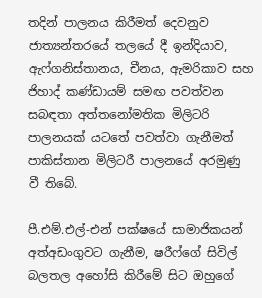තදින් පාලනය කිරීමත් දෙවනුව ජාත්‍යන්තරයේ තලයේ දී ඉන්දියාව, ඇෆ්ගනිස්තානය, චීනය, ඇමරිකාව සහ ජිහාද් කණ්ඩායම් සමඟ පවත්වන සබඳතා අත්තනෝමතික මිලිටරි පාලනයක් යටතේ පවත්වා ගැනීමත් පාකිස්තාන මිලිටරී පාලනයේ අරමුණු වී තිබේ.

පී.එම්.එල්-එන් පක්ෂයේ සාමාජිකයන් අත්අඩංගුවට ගැනීම, ෂරීෆ්ගේ සිවිල් බලතල අහෝසි කිරීමේ සිට ඔහුගේ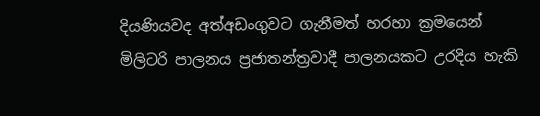දියණියවද අත්අඩංගුවට ගැනීමත් හරහා ක්‍රමයෙන් මිලිටරි පාලනය ප්‍රජාතන්ත්‍රවාදී පාලනයකට උරදිය හැකි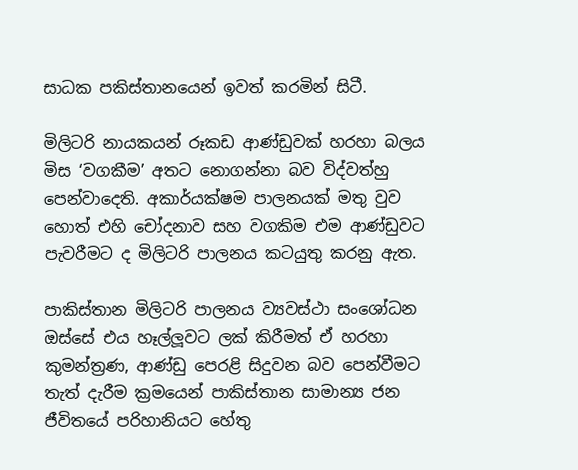සාධක පකිස්තානයෙන් ඉවත් කරමින් සිටී.

මිලිටරි නායකයන් රූකඩ ආණ්ඩුවක් හරහා බලය මිස ‘වගකීම’ අතට නොගන්නා බව විද්වත්හු පෙන්වාදෙති. අකාර්යක්ෂම පාලනයක් මතු වුව හොත් එහි චෝදනාව සහ වගකිම එම ආණ්ඩුවට පැවරීමට ද මිලිටරි පාලනය කටයුතු කරනු ඇත.

පාකිස්තාන මිලිටරි පාලනය ව්‍යවස්ථා සංශෝධන ඔස්සේ එය හෑල්ලූවට ලක් කිරීමත් ඒ හරහා කුමන්ත්‍රණ, ආණ්ඩු පෙරළි සිදුවන බව පෙන්වීමට තැත් දැරීම ක්‍රමයෙන් පාකිස්තාන සාමාන්‍ය ජන ජීවිතයේ පරිහානියට හේතු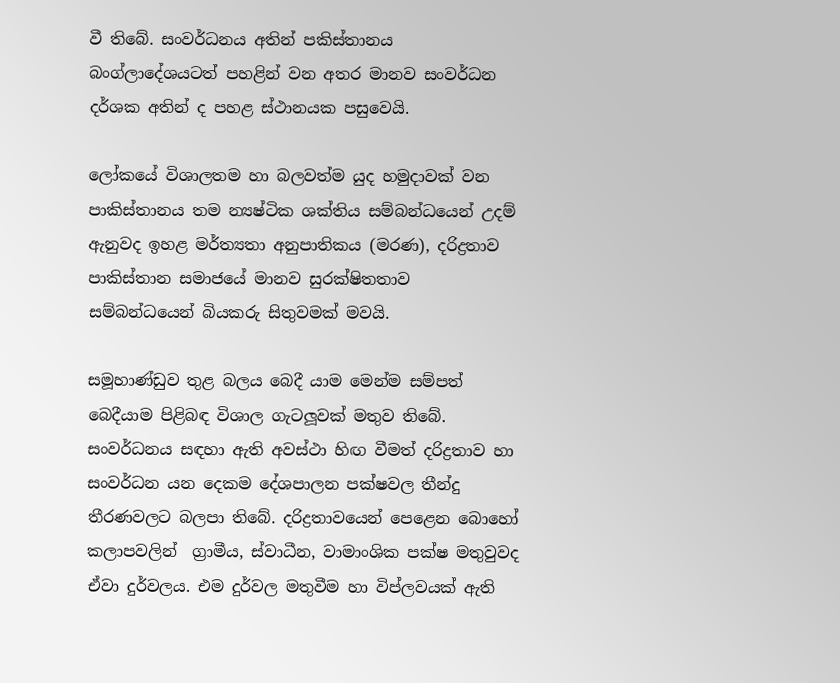වී තිබේ. සංවර්ධනය අතින් පකිස්තානය බංග්ලාදේශයටත් පහළින් වන අතර මානව සංවර්ධන දර්ශක අතින් ද පහළ ස්ථානයක පසුවෙයි.

ලෝකයේ විශාලතම හා බලවත්ම යුද හමුදාවක් වන පාකිස්තානය තම න්‍යෂ්ටික ශක්තිය සම්බන්ධයෙන් උදම් ඇනුවද ඉහළ මර්ත්‍යතා අනුපාතිකය (මරණ), දරිද්‍රතාව පාකිස්තාන සමාජයේ මානව සුරක්ෂිතතාව සම්බන්ධයෙන් බියකරු සිතුවමක් මවයි.

සමූහාණ්ඩුව තුළ බලය බෙදී යාම මෙන්ම සම්පත් බෙදීයාම පිළිබඳ විශාල ගැටලූවක් මතුව තිබේ. සංවර්ධනය සඳහා ඇති අවස්ථා හිඟ වීමත් දරිද්‍රතාව හා සංවර්ධන යන දෙකම දේශපාලන පක්ෂවල තීන්දු තීරණවලට බලපා තිබේ. දරිද්‍රතාවයෙන් පෙළෙන බොහෝ කලාපවලින්  ග්‍රාමීය, ස්වාධීන, වාමාංශික පක්ෂ මතුවුවද ඒවා දුර්වලය. එම දුර්වල මතුවීම හා විප්ලවයක් ඇති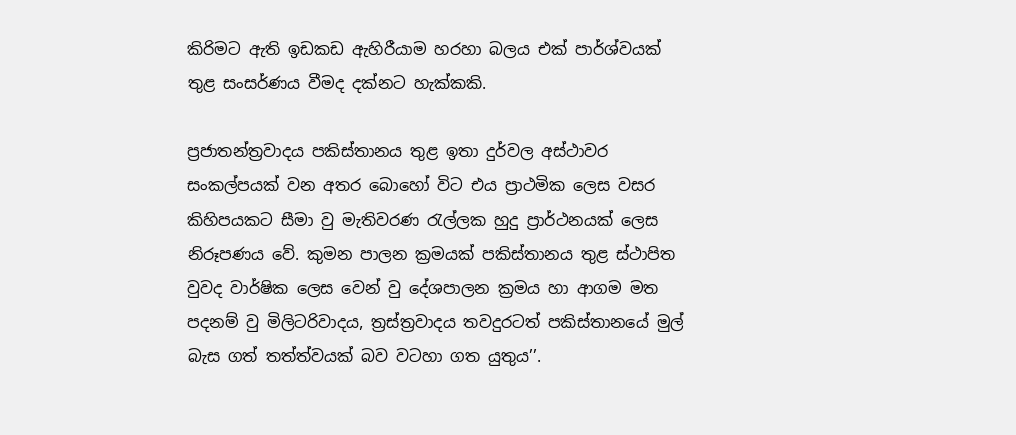කිරිමට ඇති ඉඩකඩ ඇහිරීයාම හරහා බලය එක් පාර්ශ්වයක් තුළ සංසර්ණය වීමද දක්නට හැක්කකි.

ප්‍රජාතන්ත්‍රවාදය පකිස්තානය තුළ ඉතා දුර්වල අස්ථාවර සංකල්පයක් වන අතර බොහෝ විට එය ප්‍රාථමික ලෙස වසර කිහිපයකට සීමා වු මැතිවරණ රැල්ලක හුදු ප්‍රාර්ථනයක් ලෙස නිරූපණය වේ. කුමන පාලන ක්‍රමයක් පකිස්තානය තුළ ස්ථාපිත වුවද වාර්ෂික ලෙස වෙන් වු දේශපාලන ක්‍රමය හා ආගම මත පදනම් වු මිලිටරිවාදය, ත්‍රස්ත්‍රවාදය තවදුරටත් පකිස්තානයේ මුල් බැස ගත් තත්ත්වයක් බව වටහා ගත යුතුය’’.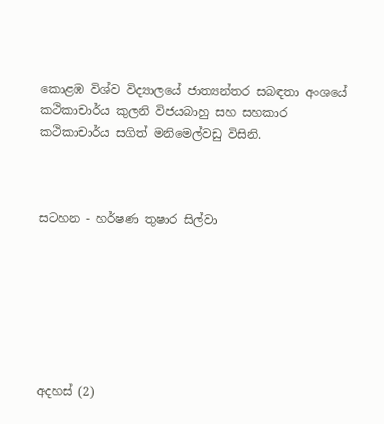කොළඹ විශ්ව විද්‍යාලයේ ජාත්‍යන්තර සබඳතා අංශයේ කථිකාචාර්ය කුලනි විජයබාහු සහ සහකාර කථිකාචාර්ය සගිත් මනිමෙල්වඩු විසිනි.



සටහන - හර්ෂණ තුෂාර සිල්වා







අදහස් (2)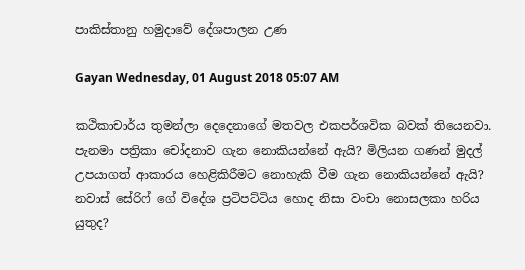පාකිස්තානු හමුදාවේ දේශපාලන උණ

Gayan Wednesday, 01 August 2018 05:07 AM

කථිකාචාර්ය තුමන්ලා දෙදෙනාගේ මතවල එකපර්ශවික බවක් තියෙනවා. පැනමා පත්‍රිකා චෝදනාව ගැන නොකියන්නේ ඇයි? මිලියන ගණන් මුදල් උපයාගත් ආකාරය හෙළිකිරීමට නොහැකි වීම ගැන නොකියන්නේ ඇයි? නවාස් සේරිෆ් ගේ විදේශ ප්‍රටිපට්ටිය හොද නිසා වංචා නොසලකා හරිය යුතුද?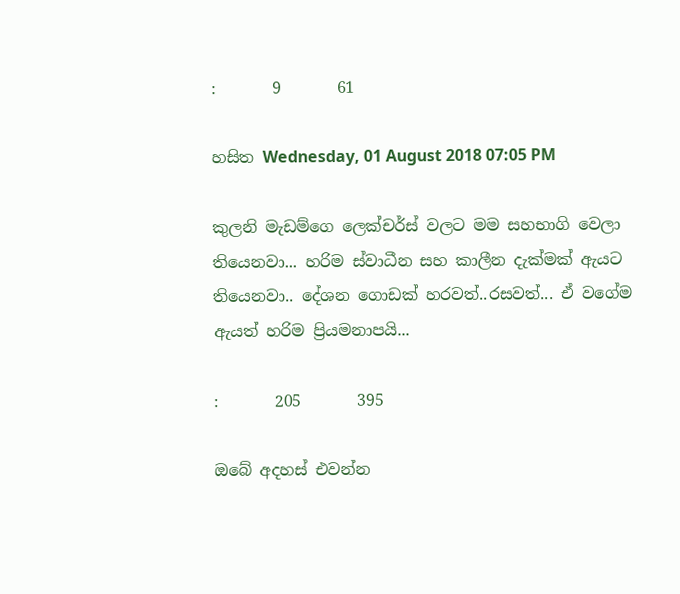:       9       61

හසිත Wednesday, 01 August 2018 07:05 PM

කුලනි මැඩම්ගෙ ලෙක්චර්ස් වලට මම සහභාගි වෙලා තියෙනවා... හරිම ස්වාධීන සහ කාලීන දැක්මක් ඇයට තියෙනවා.. දේශන ගොඩක් හරවත්..රසවත්... ඒ වගේම ඇයත් හරිම ප්‍රියමනාපයි...

:       205       395

ඔබේ අදහස් එවන්න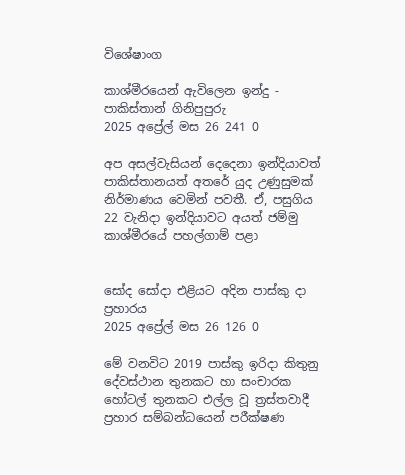විශේෂාංග

කාශ්මීරයෙන් ඇවිලෙන ඉන්දු - පාකිස්තාන් ගිනිපුපුරු
2025 අප්‍රේල් මස 26 241 0

අප අසල්වැසියන් දෙදෙනා ඉන්දියාවත් පාකිස්තානයත් අතරේ යුද උණුසුමක් නිර්මාණය වෙමින් පවතී. ඒ, පසුගිය 22 වැනිදා ඉන්දියාවට අයත් ජම්මු කාශ්මීරයේ පහල්ගාම් පළා


සෝද සෝදා එළියට අදින පාස්කු දා ප්‍රහාරය
2025 අප්‍රේල් මස 26 126 0

මේ වනවිට 2019 පාස්කු ඉරිදා කිතුනු දේවස්ථාන තුනකට හා සංචාරක හෝටල් තුනකට එල්ල වූ ත්‍රස්තවාදී ප්‍රහාර සම්බන්ධයෙන් පරීක්ෂණ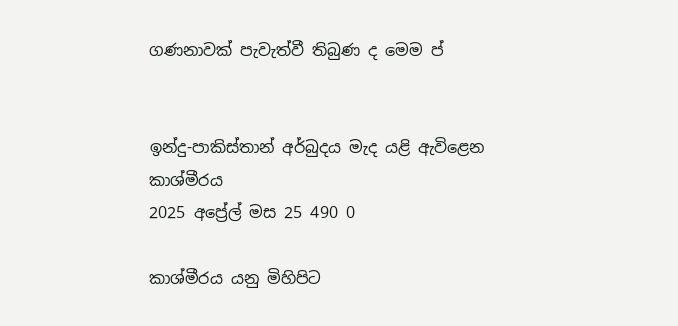ගණනාවක් පැවැත්වී තිබුණ ද මෙම ප්‍


ඉන්දු-පාකිස්තාන් අර්බුදය මැද යළි ඇවිළෙන කාශ්මීරය
2025 අප්‍රේල් මස 25 490 0

කාශ්මීරය යනු මිහිපිට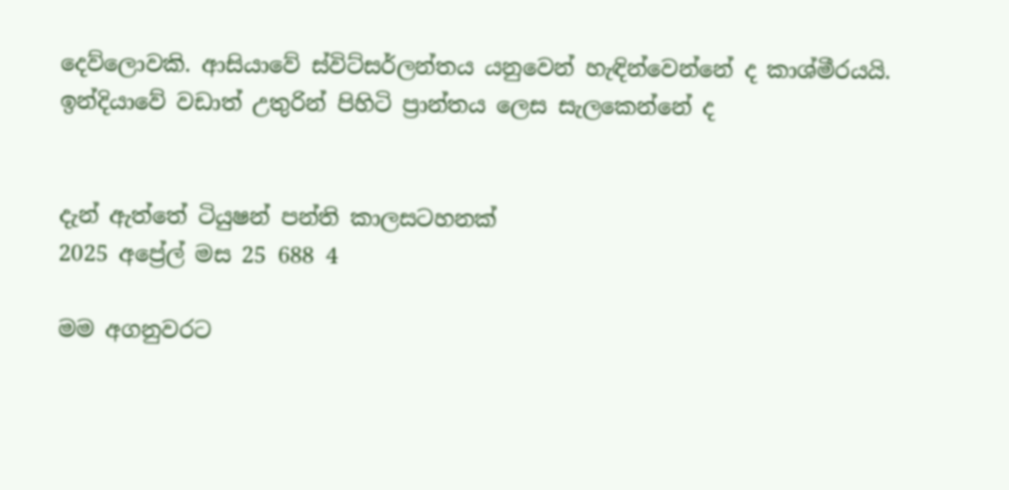දෙව්ලොවකි. ආසියාවේ ස්විට්සර්ලන්තය යනුවෙන් හැඳින්වෙන්නේ ද කාශ්මීරයයි. ඉන්දියාවේ වඩාත් උතුරින් පිහිටි ප්‍රාන්තය ලෙස සැලකෙන්නේ ද


දැන් ඇත්තේ ටියුෂන් පන්ති කාලසටහනක්
2025 අප්‍රේල් මස 25 688 4

මම අගනුවරට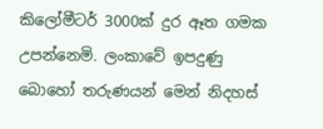කිලෝමීටර් 3000ක් දුර ඈත ගමක උපන්නෙමි. ලංකාවේ ඉපදුණු බොහෝ තරුණයන් මෙන් නිදහස්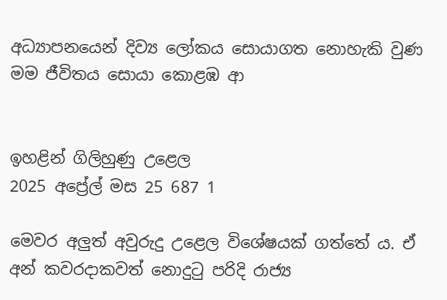අධ්‍යාපනයෙන් දිව්‍ය ලෝකය සොයාගත නොහැකි වුණ මම ජීවිතය සොයා කොළඹ ආ


ඉහළින් ගිලිහුණු උළෙල
2025 අප්‍රේල් මස 25 687 1

මෙවර අලු‍ත් අවුරුදු උළෙල විශේෂයක් ගත්තේ ය. ඒ අන් කවරදාකවත් නොදුටු පරිදි රාජ්‍ය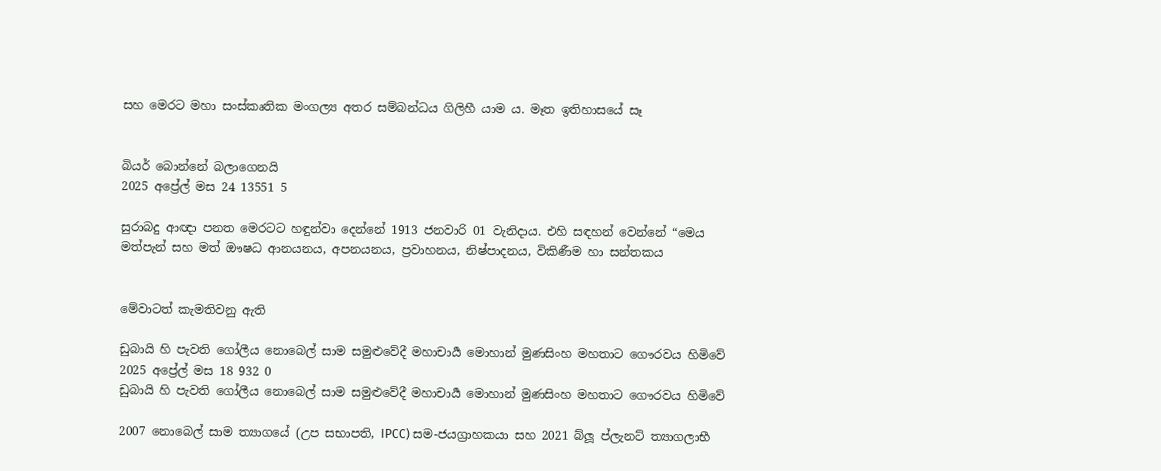සහ මෙරට මහා සංස්කෘතික මංගල්‍ය අතර සම්බන්ධය ගිලිහී යාම ය. මෑත ඉතිහාසයේ සෑ


බියර් බොන්නේ බලාගෙනයි
2025 අප්‍රේල් මස 24 13551 5

සුරාබදු ආඥා පනත මෙරටට හඳුන්වා දෙන්නේ 1913 ජනවාරි 01 වැනිදාය. එහි සඳහන් වෙන්නේ “මෙය මත්පැන් සහ මත් ඖෂධ ආනයනය, අපනයනය, ප්‍රවාහනය, නිෂ්පාදනය, විකිණීම හා සන්තකය


මේවාටත් කැමතිවනු ඇති

ඩුබායි හි පැවති ගෝලීය නොබෙල් සාම සමුළුවේදී මහාචාර්‍ය මොහාන් මුණසිංහ මහතාට ගෞරවය හිමිවේ 2025 අප්‍රේල් මස 18 932 0
ඩුබායි හි පැවති ගෝලීය නොබෙල් සාම සමුළුවේදී මහාචාර්‍ය මොහාන් මුණසිංහ මහතාට ගෞරවය හිමිවේ

2007 නොබෙල් සාම ත්‍යාගයේ (උප සභාපති, IPCC) සම-ජයග්‍රාහකයා සහ 2021 බ්ලූ ප්ලැනට් ත්‍යාගලාභී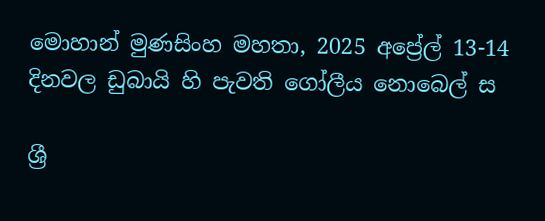මොහාන් මුණසිංහ මහතා, 2025 අප්‍රේල් 13-14 දිනවල ඩුබායි හි පැවති ගෝලීය නොබෙල් ස

ශ්‍රී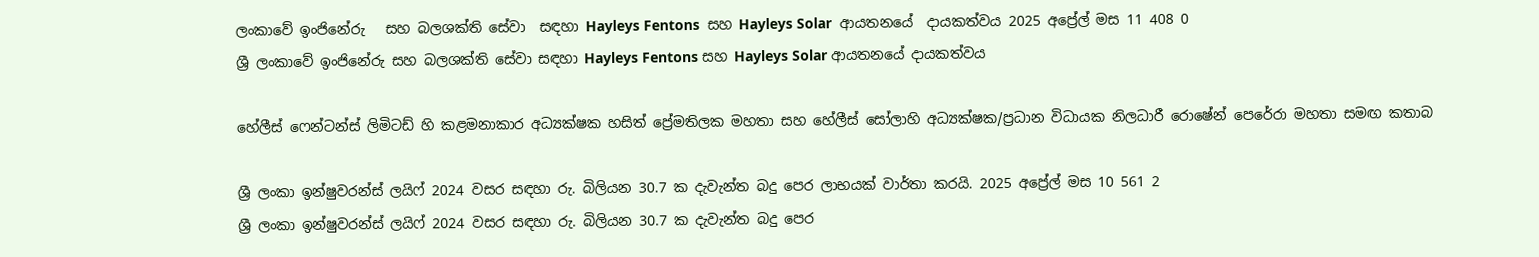ලංකාවේ ඉංජිනේරු   සහ බලශක්ති සේවා  සඳහා Hayleys Fentons  සහ Hayleys Solar  ආයතනයේ  දායකත්වය 2025 අප්‍රේල් මස 11 408 0
ශ්‍රී ලංකාවේ ඉංජිනේරු සහ බලශක්ති සේවා සඳහා Hayleys Fentons සහ Hayleys Solar ආයතනයේ දායකත්වය

හේලීස් ෆෙන්ටන්ස් ලිමිටඩ් හි කළමනාකාර අධ්‍යක්ෂක හසිත් ප්‍රේමතිලක මහතා සහ හේලීස් සෝලාහි අධ්‍යක්ෂක/ප්‍රධාන විධායක නිලධාරී රොෂේන් පෙරේරා මහතා සමඟ කතාබ

ශ්‍රී ලංකා ඉන්ෂුවරන්ස් ලයිෆ් 2024 වසර සඳහා රු. බිලියන 30.7 ක දැවැන්ත බදු පෙර ලාභයක් වාර්තා කරයි. 2025 අප්‍රේල් මස 10 561 2
ශ්‍රී ලංකා ඉන්ෂුවරන්ස් ලයිෆ් 2024 වසර සඳහා රු. බිලියන 30.7 ක දැවැන්ත බදු පෙර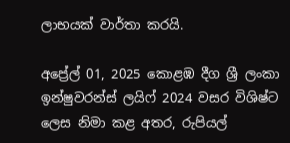ලාභයක් වාර්තා කරයි.

අප්‍රේල් 01, 2025 කොළඹ දීග ශ්‍රී ලංකා ඉන්ෂුවරන්ස් ලයිෆ් 2024 වසර විශිෂ්ට ලෙස නිමා කළ අතර, රුපියල්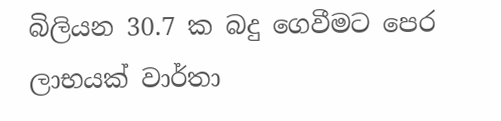බිලියන 30.7 ක බදු ගෙවීමට පෙර ලාභයක් වාර්තා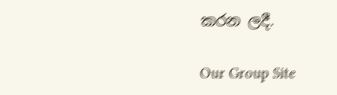කරන ලදී.

Our Group Site